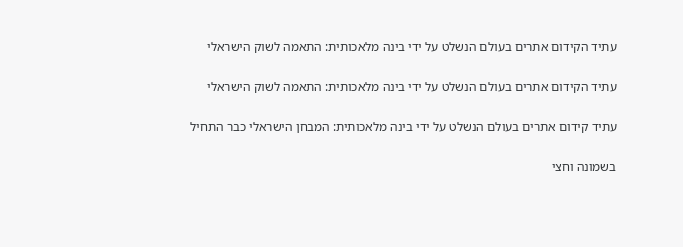עתיד הקידום אתרים בעולם הנשלט על ידי בינה מלאכותית: התאמה לשוק הישראלי

עתיד הקידום אתרים בעולם הנשלט על ידי בינה מלאכותית: התאמה לשוק הישראלי

עתיד קידום אתרים בעולם הנשלט על ידי בינה מלאכותית: המבחן הישראלי כבר התחיל

בשמונה וחצי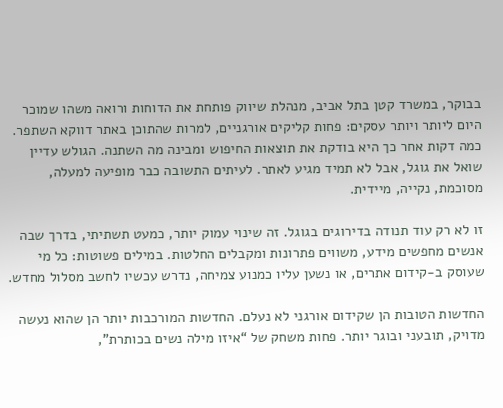בבוקר, במשרד קטן בתל אביב, מנהלת שיווק פותחת את הדוחות ורואה משהו שמוכר היום ליותר ויותר עסקים: פחות קליקים אורגניים, למרות שהתוכן באתר דווקא השתפר. כמה דקות אחר כך היא בודקת את תוצאות החיפוש ומבינה מה השתנה. הגולש עדיין שואל את גוגל, אבל לא תמיד מגיע לאתר. לעיתים התשובה כבר מופיעה למעלה, מסוכמת, נקייה, מיידית.

זו לא רק עוד תנודה בדירוגים בגוגל. זה שינוי עמוק יותר, כמעט תשתיתי, בדרך שבה אנשים מחפשים מידע, משווים פתרונות ומקבלים החלטות. במילים פשוטות: כל מי שעוסק ב-קידום אתרים, או נשען עליו כמנוע צמיחה, נדרש עכשיו לחשב מסלול מחדש.

החדשות הטובות הן שקידום אורגני לא נעלם. החדשות המורכבות יותר הן שהוא נעשה מדויק, תובעני ובוגר יותר. פחות משחק של “איזו מילה נשים בכותרת”,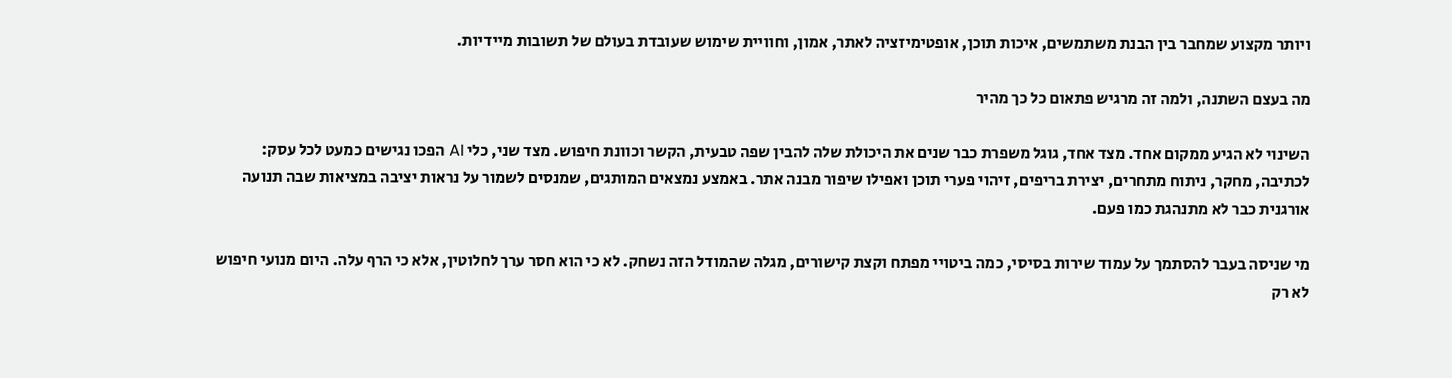ויותר מקצוע שמחבר בין הבנת משתמשים, איכות תוכן, אופטימיזציה לאתר, אמון, וחוויית שימוש שעובדת בעולם של תשובות מיידיות.

מה בעצם השתנה, ולמה זה מרגיש פתאום כל כך מהיר

השינוי לא הגיע ממקום אחד. מצד אחד, גוגל משפרת כבר שנים את היכולת שלה להבין שפה טבעית, הקשר וכוונת חיפוש. מצד שני, כלי AI הפכו נגישים כמעט לכל עסק: לכתיבה, מחקר, ניתוח מתחרים, יצירת בריפים, זיהוי פערי תוכן ואפילו שיפור מבנה אתר. באמצע נמצאים המותגים, שמנסים לשמור על נראות יציבה במציאות שבה תנועה אורגנית כבר לא מתנהגת כמו פעם.

מי שניסה בעבר להסתמך על עמוד שירות בסיסי, כמה ביטויי מפתח וקצת קישורים, מגלה שהמודל הזה נשחק. לא כי הוא חסר ערך לחלוטין, אלא כי הרף עלה. היום מנועי חיפוש לא רק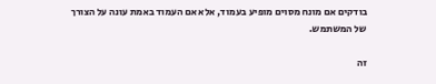בודקים אם מונח מסוים מופיע בעמוד, אלא אם העמוד באמת עונה על הצורך של המשתמש.

זה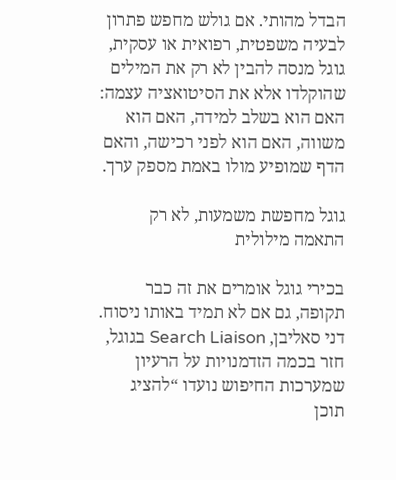הבדל מהותי. אם גולש מחפש פתרון לבעיה משפטית, רפואית או עסקית, גוגל מנסה להבין לא רק את המילים שהוקלדו אלא את הסיטואציה עצמה: האם הוא בשלב למידה, האם הוא משווה, האם הוא לפני רכישה, והאם הדף שמופיע מולו באמת מספק ערך.

גוגל מחפשת משמעות, לא רק התאמה מילולית

בכירי גוגל אומרים את זה כבר תקופה, גם אם לא תמיד באותו ניסוח. דני סאליבן, Search Liaison בגוגל, חזר בכמה הזדמנויות על הרעיון שמערכות החיפוש נועדו “להציג תוכן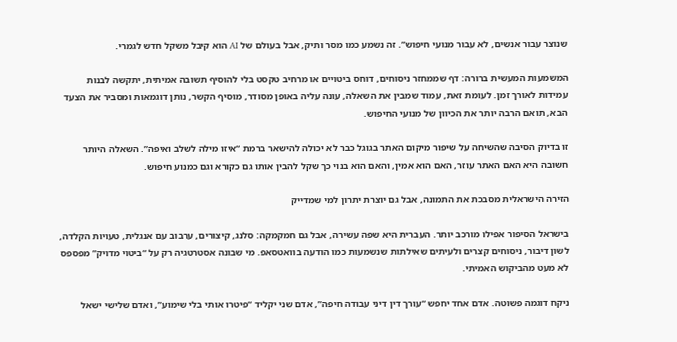שנוצר עבור אנשים, לא עבור מנועי חיפוש”. זה נשמע כמו מסר ותיק, אבל בעולם של AI הוא קיבל משקל חדש לגמרי.

המשמעות המעשית ברורה: דף שממחזר ניסוחים, דוחס ביטויים או מרחיב טקסט בלי להוסיף תשובה אמיתית, יתקשה לבנות עמידות לאורך זמן. לעומת זאת, עמוד שמבין את השאלה, עונה עליה באופן מסודר, מוסיף הקשר, נותן דוגמאות ומסביר את הצעד הבא, תואם הרבה יותר את הכיוון של מנועי החיפוש.

זו בדיוק הסיבה שהשיחה על שיפור מיקום האתר בגוגל כבר לא יכולה להישאר ברמת “איזו מילה לשלב ואיפה”. השאלה היותר חשובה היא האם האתר עוזר, האם הוא אמין, והאם הוא בנוי כך שקל להבין אותו גם כקורא וגם כמנוע חיפוש.

הזירה הישראלית מסבכת את התמונה, אבל גם יוצרת יתרון למי שמדייק

בישראל הסיפור אפילו מורכב יותר. העברית היא שפה עשירה, אבל גם חמקמקה: סלנג, קיצורים, ערבוב עם אנגלית, טעויות הקלדה, לשון דיבור, ניסוחים קצרים ולעיתים שאילתות שנשמעות כמו הודעה בוואטסאפ. מי שבונה אסטרטגיה רק על “ביטוי מדויק” מפספס לא מעט מהביקוש האמיתי.

ניקח דוגמה פשוטה. אדם אחד יחפש “עורך דין דיני עבודה חיפה”, אדם שני יקליד “פיטרו אותי בלי שימוע”, ואדם שלישי ישאל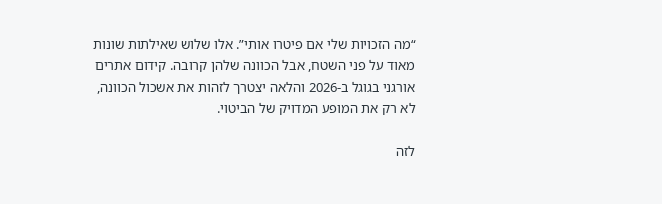“מה הזכויות שלי אם פיטרו אותי”. אלו שלוש שאילתות שונות מאוד על פני השטח, אבל הכוונה שלהן קרובה. קידום אתרים אורגני בגוגל ב-2026 והלאה יצטרך לזהות את אשכול הכוונה, לא רק את המופע המדויק של הביטוי.

לזה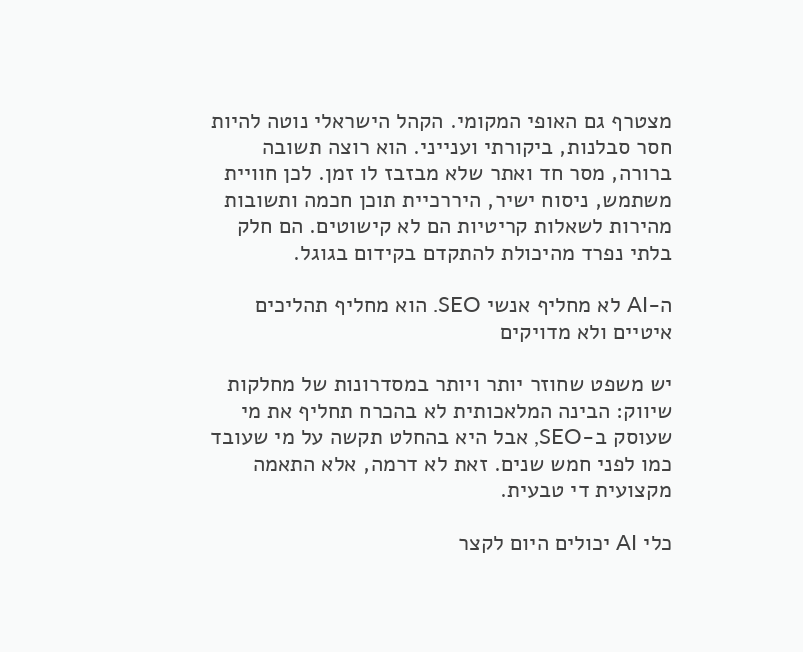מצטרף גם האופי המקומי. הקהל הישראלי נוטה להיות חסר סבלנות, ביקורתי וענייני. הוא רוצה תשובה ברורה, מסר חד ואתר שלא מבזבז לו זמן. לכן חוויית משתמש, ניסוח ישיר, היררכיית תוכן חכמה ותשובות מהירות לשאלות קריטיות הם לא קישוטים. הם חלק בלתי נפרד מהיכולת להתקדם בקידום בגוגל.

ה-AI לא מחליף אנשי SEO. הוא מחליף תהליכים איטיים ולא מדויקים

יש משפט שחוזר יותר ויותר במסדרונות של מחלקות שיווק: הבינה המלאכותית לא בהכרח תחליף את מי שעוסק ב-SEO, אבל היא בהחלט תקשה על מי שעובד כמו לפני חמש שנים. זאת לא דרמה, אלא התאמה מקצועית די טבעית.

כלי AI יכולים היום לקצר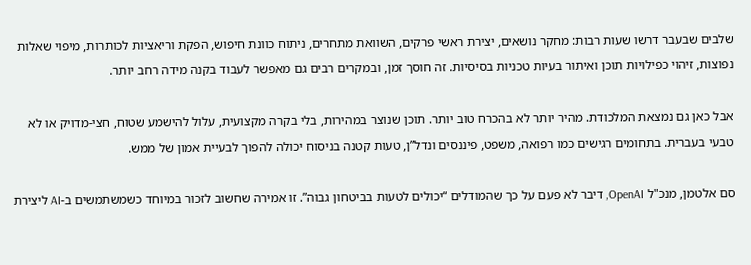שלבים שבעבר דרשו שעות רבות: מחקר נושאים, יצירת ראשי פרקים, השוואת מתחרים, ניתוח כוונת חיפוש, הפקת וריאציות לכותרות, מיפוי שאלות נפוצות, זיהוי כפילויות תוכן ואיתור בעיות טכניות בסיסיות. זה חוסך זמן, ובמקרים רבים גם מאפשר לעבוד בקנה מידה רחב יותר.

אבל כאן גם נמצאת המלכודת. מהיר יותר לא בהכרח טוב יותר. תוכן שנוצר במהירות, בלי בקרה מקצועית, עלול להישמע שטוח, חצי-מדויק או לא טבעי בעברית. בתחומים רגישים כמו רפואה, משפט, פיננסים ונדל”ן, טעות קטנה בניסוח יכולה להפוך לבעיית אמון של ממש.

סם אלטמן, מנכ"ל OpenAI, דיבר לא פעם על כך שהמודלים “יכולים לטעות בביטחון גבוה”. זו אמירה שחשוב לזכור במיוחד כשמשתמשים ב-AI ליצירת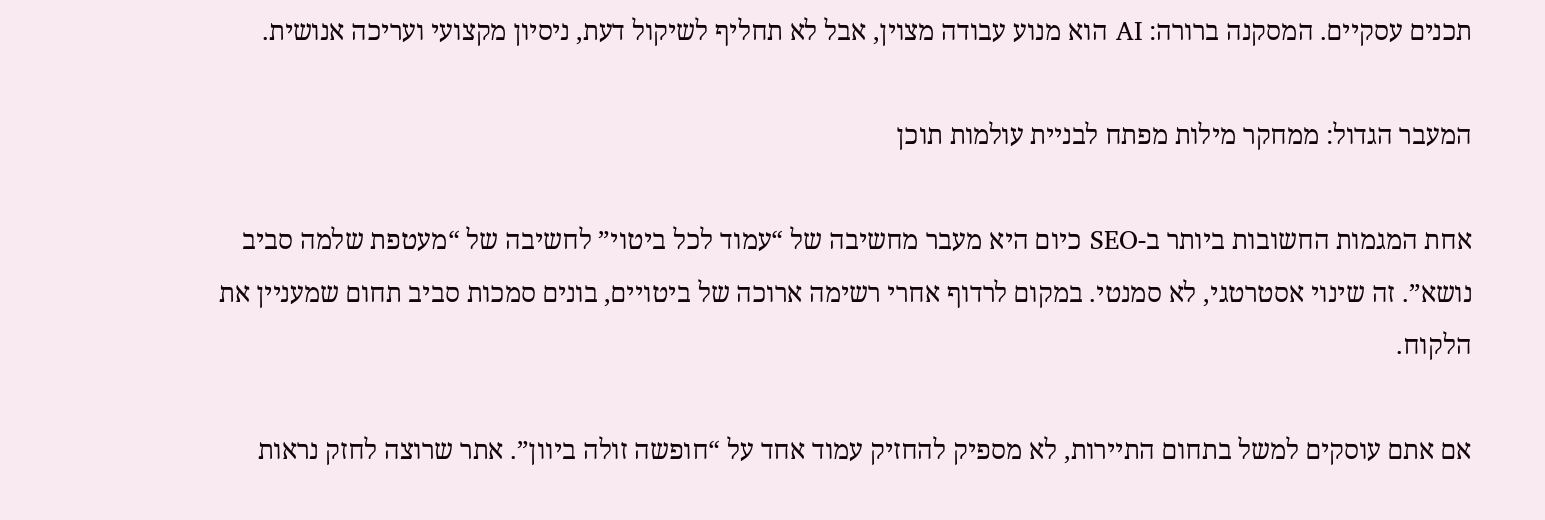תכנים עסקיים. המסקנה ברורה: AI הוא מנוע עבודה מצוין, אבל לא תחליף לשיקול דעת, ניסיון מקצועי ועריכה אנושית.

המעבר הגדול: ממחקר מילות מפתח לבניית עולמות תוכן

אחת המגמות החשובות ביותר ב-SEO כיום היא מעבר מחשיבה של “עמוד לכל ביטוי” לחשיבה של “מעטפת שלמה סביב נושא”. זה שינוי אסטרטגי, לא סמנטי. במקום לרדוף אחרי רשימה ארוכה של ביטויים, בונים סמכות סביב תחום שמעניין את הלקוח.

אם אתם עוסקים למשל בתחום התיירות, לא מספיק להחזיק עמוד אחד על “חופשה זולה ביוון”. אתר שרוצה לחזק נראות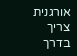אורגנית צריך בדרך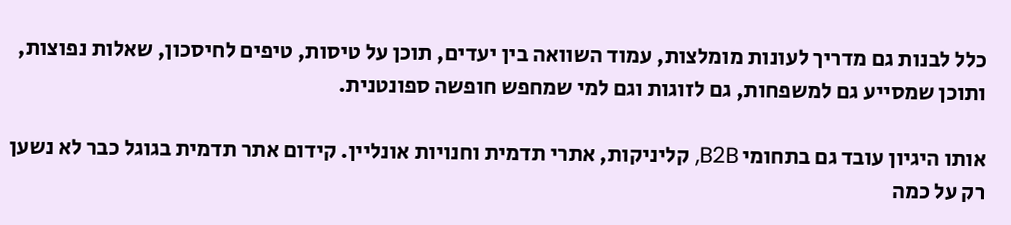כלל לבנות גם מדריך לעונות מומלצות, עמוד השוואה בין יעדים, תוכן על טיסות, טיפים לחיסכון, שאלות נפוצות, ותוכן שמסייע גם למשפחות, גם לזוגות וגם למי שמחפש חופשה ספונטנית.

אותו היגיון עובד גם בתחומי B2B, קליניקות, אתרי תדמית וחנויות אונליין. קידום אתר תדמית בגוגל כבר לא נשען רק על כמה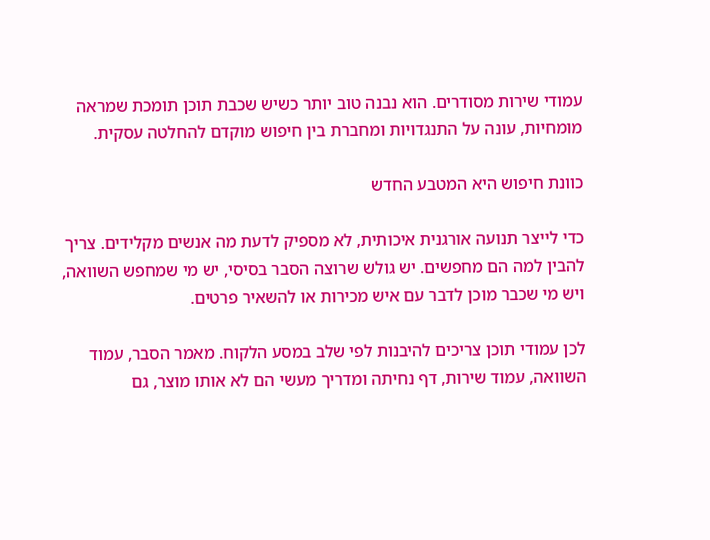עמודי שירות מסודרים. הוא נבנה טוב יותר כשיש שכבת תוכן תומכת שמראה מומחיות, עונה על התנגדויות ומחברת בין חיפוש מוקדם להחלטה עסקית.

כוונת חיפוש היא המטבע החדש

כדי לייצר תנועה אורגנית איכותית, לא מספיק לדעת מה אנשים מקלידים. צריך להבין למה הם מחפשים. יש גולש שרוצה הסבר בסיסי, יש מי שמחפש השוואה, ויש מי שכבר מוכן לדבר עם איש מכירות או להשאיר פרטים.

לכן עמודי תוכן צריכים להיבנות לפי שלב במסע הלקוח. מאמר הסבר, עמוד השוואה, עמוד שירות, דף נחיתה ומדריך מעשי הם לא אותו מוצר, גם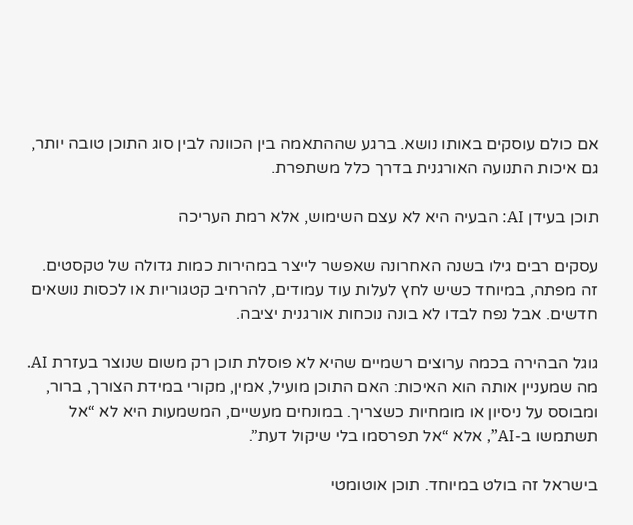אם כולם עוסקים באותו נושא. ברגע שההתאמה בין הכוונה לבין סוג התוכן טובה יותר, גם איכות התנועה האורגנית בדרך כלל משתפרת.

תוכן בעידן AI: הבעיה היא לא עצם השימוש, אלא רמת העריכה

עסקים רבים גילו בשנה האחרונה שאפשר לייצר במהירות כמות גדולה של טקסטים. זה מפתה, במיוחד כשיש לחץ לעלות עוד עמודים, להרחיב קטגוריות או לכסות נושאים חדשים. אבל נפח לבדו לא בונה נוכחות אורגנית יציבה.

גוגל הבהירה בכמה ערוצים רשמיים שהיא לא פוסלת תוכן רק משום שנוצר בעזרת AI. מה שמעניין אותה הוא האיכות: האם התוכן מועיל, אמין, מקורי במידת הצורך, ברור, ומבוסס על ניסיון או מומחיות כשצריך. במונחים מעשיים, המשמעות היא לא “אל תשתמשו ב-AI”, אלא “אל תפרסמו בלי שיקול דעת”.

בישראל זה בולט במיוחד. תוכן אוטומטי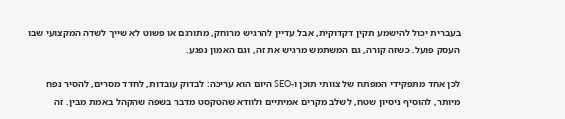בעברית יכול להישמע תקין דקדוקית, אבל עדיין להרגיש מרוחק, מתורגם או פשוט לא שייך לשדה המקצועי שבו העסק פועל. כשזה קורה, גם המשתמש מרגיש את זה, וגם האמון נפגע.

לכן אחד מתפקידי המפתח של צוותי תוכן ו-SEO היום הוא עריכה: לבדוק עובדות, לחדד מסרים, להסיר נפח מיותר, להוסיף ניסיון שטח, לשלב מקרים אמיתיים ולוודא שהטקסט מדבר בשפה שהקהל באמת מבין. זה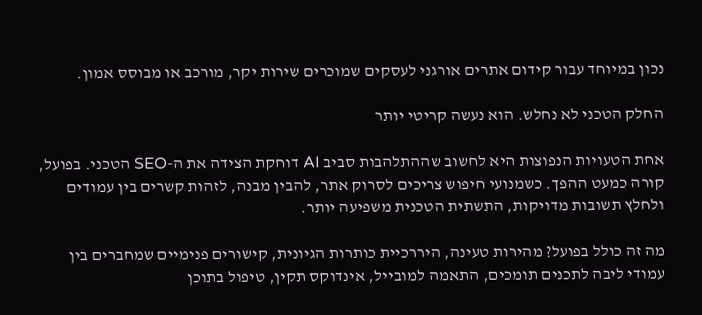נכון במיוחד עבור קידום אתרים אורגני לעסקים שמוכרים שירות יקר, מורכב או מבוסס אמון.

החלק הטכני לא נחלש. הוא נעשה קריטי יותר

אחת הטעויות הנפוצות היא לחשוב שההתלהבות סביב AI דוחקת הצידה את ה-SEO הטכני. בפועל, קורה כמעט ההפך. כשמנועי חיפוש צריכים לסרוק אתר, להבין מבנה, לזהות קשרים בין עמודים ולחלץ תשובות מדויקות, התשתית הטכנית משפיעה יותר.

מה זה כולל בפועל? מהירות טעינה, היררכיית כותרות הגיונית, קישורים פנימיים שמחברים בין עמודי ליבה לתכנים תומכים, התאמה למובייל, אינדוקס תקין, טיפול בתוכן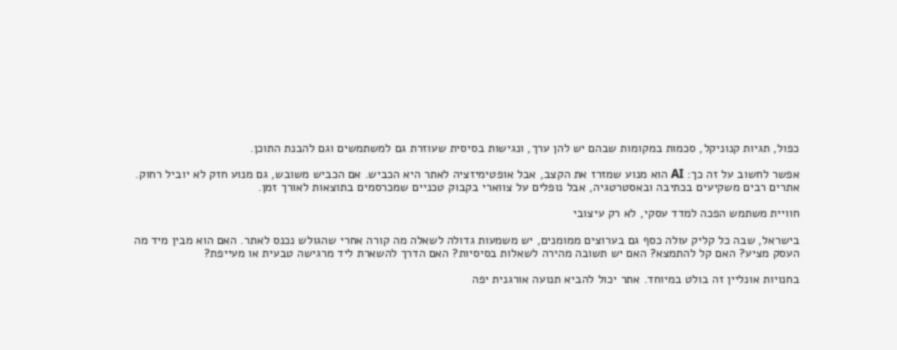כפול, תגיות קנוניקל, סכמות במקומות שבהם יש להן ערך, ונגישות בסיסית שעוזרת גם למשתמשים וגם להבנת התוכן.

אפשר לחשוב על זה כך: AI הוא מנוע שמזרז את הקצב, אבל אופטימיזציה לאתר היא הכביש. אם הכביש משובש, גם מנוע חזק לא יוביל רחוק. אתרים רבים משקיעים בכתיבה ובאסטרטגיה, אבל נופלים על צווארי בקבוק טכניים שמכרסמים בתוצאות לאורך זמן.

חוויית משתמש הפכה למדד עסקי, לא רק עיצובי

בישראל, שבה כל קליק עולה כסף גם בערוצים ממומנים, יש משמעות גדולה לשאלה מה קורה אחרי שהגולש נכנס לאתר. האם הוא מבין מיד מה העסק מציע? האם קל להתמצא? האם יש תשובה מהירה לשאלות בסיסיות? האם הדרך להשארת ליד מרגישה טבעית או מעייפת?

בחנויות אונליין זה בולט במיוחד. אתר יכול להביא תנועה אורגנית יפה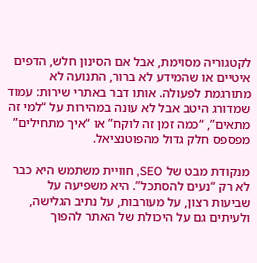לקטגוריה מסוימת, אבל אם הסינון חלש, הדפים איטיים או שהמידע לא ברור, התנועה לא מתורגמת לפעולה. אותו דבר באתרי שירות: עמוד שמדורג היטב אבל לא עונה במהירות על “למי זה מתאים”, “כמה זמן זה לוקח” או “איך מתחילים” מפספס חלק גדול מהפוטנציאל.

מנקודת מבט של SEO, חוויית משתמש היא כבר לא רק “נעים להסתכל”. היא משפיעה על שביעות רצון, על מעורבות, על נתיב הגלישה, ולעיתים גם על היכולת של האתר להפוך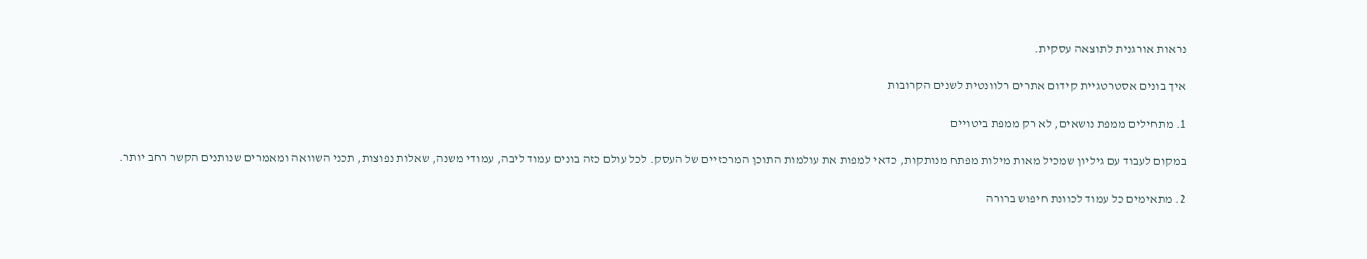נראות אורגנית לתוצאה עסקית.

איך בונים אסטרטגיית קידום אתרים רלוונטית לשנים הקרובות

1. מתחילים ממפת נושאים, לא רק ממפת ביטויים

במקום לעבוד עם גיליון שמכיל מאות מילות מפתח מנותקות, כדאי למפות את עולמות התוכן המרכזיים של העסק. לכל עולם כזה בונים עמוד ליבה, עמודי משנה, שאלות נפוצות, תכני השוואה ומאמרים שנותנים הקשר רחב יותר.

2. מתאימים כל עמוד לכוונת חיפוש ברורה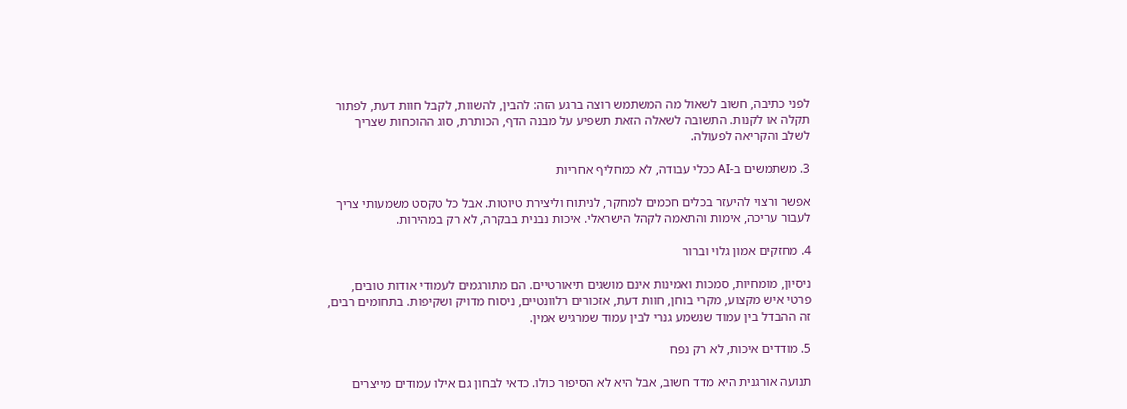לפני כתיבה, חשוב לשאול מה המשתמש רוצה ברגע הזה: להבין, להשוות, לקבל חוות דעת, לפתור תקלה או לקנות. התשובה לשאלה הזאת תשפיע על מבנה הדף, הכותרת, סוג ההוכחות שצריך לשלב והקריאה לפעולה.

3. משתמשים ב-AI ככלי עבודה, לא כמחליף אחריות

אפשר ורצוי להיעזר בכלים חכמים למחקר, לניתוח וליצירת טיוטות. אבל כל טקסט משמעותי צריך לעבור עריכה, אימות והתאמה לקהל הישראלי. איכות נבנית בבקרה, לא רק במהירות.

4. מחזקים אמון גלוי וברור

ניסיון, מומחיות, סמכות ואמינות אינם מושגים תיאורטיים. הם מתורגמים לעמודי אודות טובים, פרטי איש מקצוע, מקרי בוחן, חוות דעת, אזכורים רלוונטיים, ניסוח מדויק ושקיפות. בתחומים רבים, זה ההבדל בין עמוד שנשמע גנרי לבין עמוד שמרגיש אמין.

5. מודדים איכות, לא רק נפח

תנועה אורגנית היא מדד חשוב, אבל היא לא הסיפור כולו. כדאי לבחון גם אילו עמודים מייצרים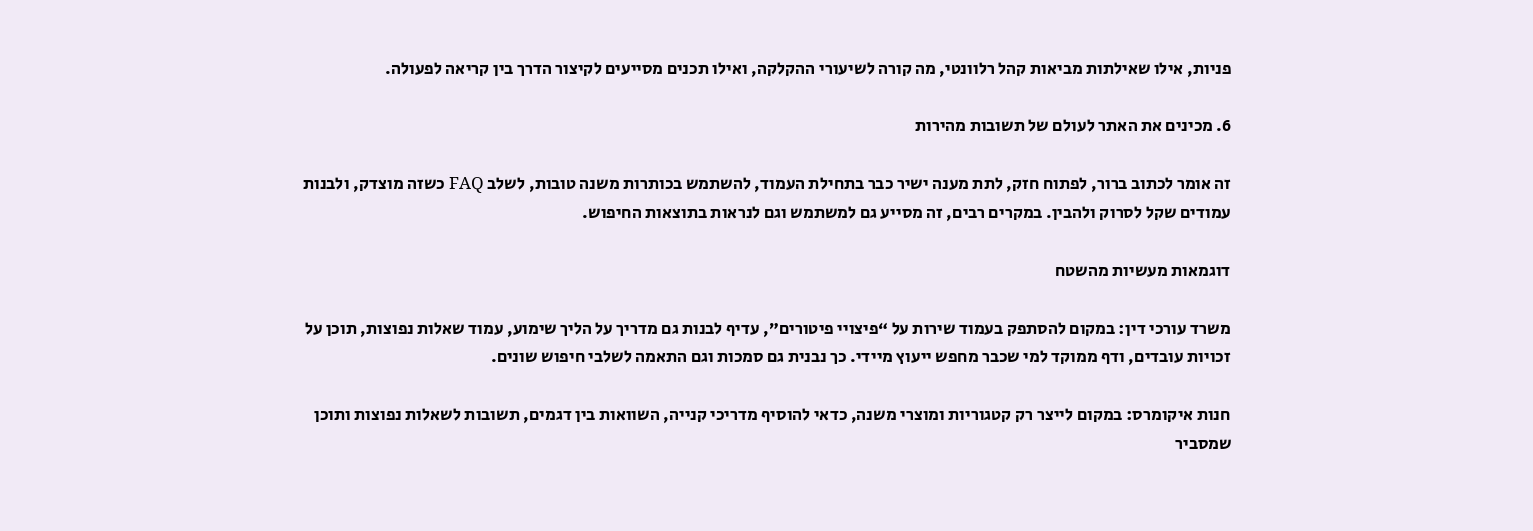פניות, אילו שאילתות מביאות קהל רלוונטי, מה קורה לשיעורי ההקלקה, ואילו תכנים מסייעים לקיצור הדרך בין קריאה לפעולה.

6. מכינים את האתר לעולם של תשובות מהירות

זה אומר לכתוב ברור, לפתוח חזק, לתת מענה ישיר כבר בתחילת העמוד, להשתמש בכותרות משנה טובות, לשלב FAQ כשזה מוצדק, ולבנות עמודים שקל לסרוק ולהבין. במקרים רבים, זה מסייע גם למשתמש וגם לנראות בתוצאות החיפוש.

דוגמאות מעשיות מהשטח

משרד עורכי דין: במקום להסתפק בעמוד שירות על “פיצויי פיטורים”, עדיף לבנות גם מדריך על הליך שימוע, עמוד שאלות נפוצות, תוכן על זכויות עובדים, ודף ממוקד למי שכבר מחפש ייעוץ מיידי. כך נבנית גם סמכות וגם התאמה לשלבי חיפוש שונים.

חנות איקומרס: במקום לייצר רק קטגוריות ומוצרי משנה, כדאי להוסיף מדריכי קנייה, השוואות בין דגמים, תשובות לשאלות נפוצות ותוכן שמסביר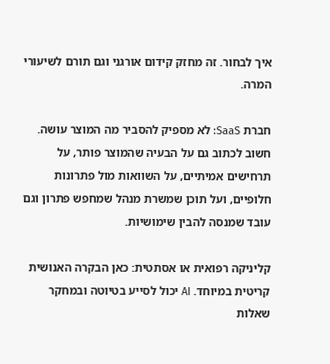איך לבחור. זה מחזק קידום אורגני וגם תורם לשיעורי המרה.

חברת SaaS: לא מספיק להסביר מה המוצר עושה. חשוב לכתוב גם על הבעיה שהמוצר פותר, על תרחישים אמיתיים, על השוואות מול פתרונות חלופיים, ועל תוכן שמשרת מנהל שמחפש פתרון וגם עובד שמנסה להבין שימושיות.

קליניקה רפואית או אסתטית: כאן הבקרה האנושית קריטית במיוחד. AI יכול לסייע בטיוטה ובמחקר שאלות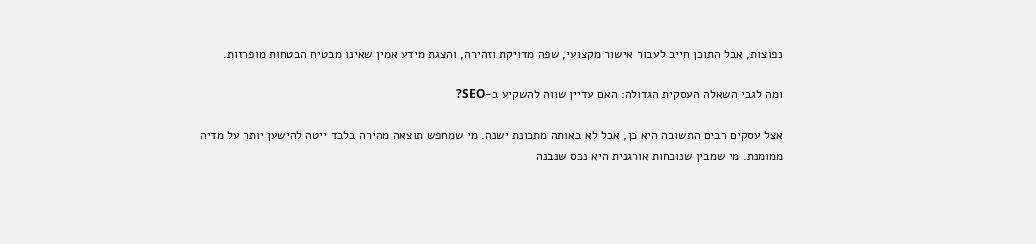נפוצות, אבל התוכן חייב לעבור אישור מקצועי, שפה מדויקת וזהירה, והצגת מידע אמין שאינו מבטיח הבטחות מופרזות.

ומה לגבי השאלה העסקית הגדולה: האם עדיין שווה להשקיע ב-SEO?

אצל עסקים רבים התשובה היא כן, אבל לא באותה מתכונת ישנה. מי שמחפש תוצאה מהירה בלבד ייטה להישען יותר על מדיה ממומנת. מי שמבין שנוכחות אורגנית היא נכס שנבנה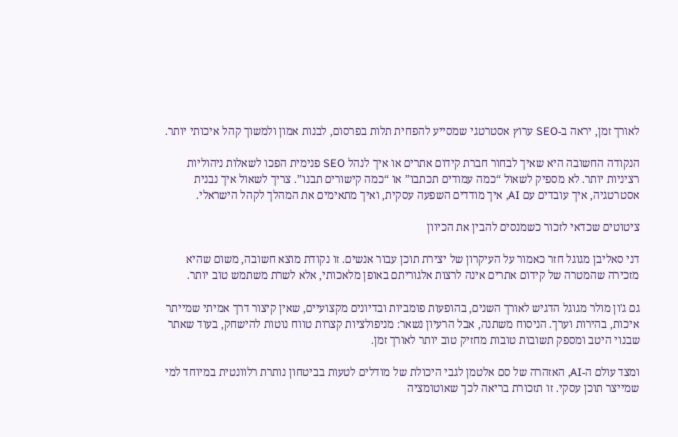לאורך זמן, יראה ב-SEO ערוץ אסטרטגי שמסייע להפחית תלות בפרסום, לבנות אמון ולמשוך קהל איכותי יותר.

הנקודה החשובה היא שאיך לבחור חברת קידום אתרים או איך לנהל SEO פנימית הפכו לשאלות ניהוליות רציניות יותר. לא מספיק לשאול “כמה עמודים תכתבו” או “כמה קישורים תבנו”. צריך לשאול איך נבנית אסטרטגיה, איך עובדים עם AI, איך מודדים השפעה עסקית, ואיך מתאימים את המהלך לקהל הישראלי.

ציטוטים שכדאי לזכור כשמנסים להבין את הכיוון

דני סאליבן מגוגל חזר כאמור על העיקרון של יצירת תוכן עבור אנשים. זו נקודת מוצא חשובה, משום שהיא מזכירה שהמטרה של קידום אתרים אינה לרצות אלגוריתם באופן מלאכותי, אלא לשרת משתמש טוב יותר.

גם ג'ון מולר מגוגל הדגיש לאורך השנים, בהופעות פומביות ובדיונים מקצועיים, שאין קיצור דרך אמיתי שמייתר איכות, בהירות וערך. הניסוח משתנה, אבל הרעיון נשאר: מניפולציות קצרות טווח נוטות להישחק, בעוד שאתר שבנוי היטב ומספק תשובות טובות מחזיק טוב יותר לאורך זמן.

ומצד עולם ה-AI, האזהרה של סם אלטמן לגבי היכולת של מודלים לטעות בביטחון נותרת רלוונטית במיוחד למי שמייצר תוכן עסקי. זו תזכורת בריאה לכך שאוטומציה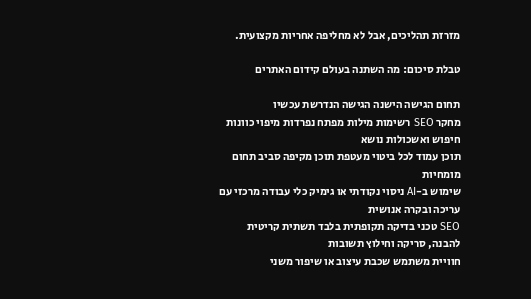מזרזת תהליכים, אבל לא מחליפה אחריות מקצועית.

טבלת סיכום: מה השתנה בעולם קידום האתרים

תחום הגישה הישנה הגישה הנדרשת עכשיו
מחקר SEO רשימות מילות מפתח נפרדות מיפוי כוונות חיפוש ואשכולות נושא
תוכן עמוד לכל ביטוי מעטפת תוכן מקיפה סביב תחום מומחיות
שימוש ב-AI ניסוי נקודתי או גימיק כלי עבודה מרכזי עם עריכה ובקרה אנושית
SEO טכני בדיקה תקופתית בלבד תשתית קריטית להבנה, סריקה וחילוץ תשובות
חוויית משתמש שכבת עיצוב או שיפור משני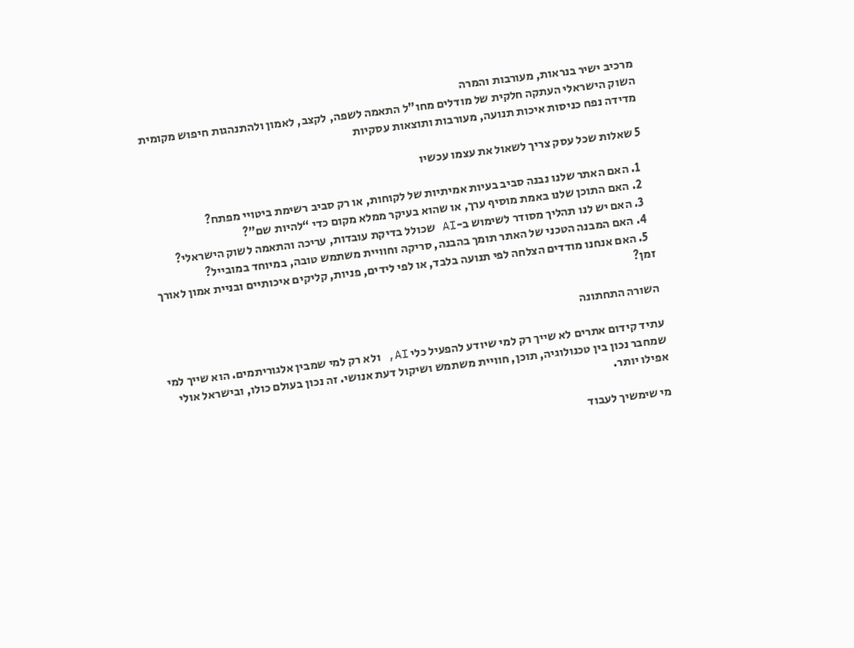מרכיב ישיר בנראות, מעורבות והמרה
השוק הישראלי העתקה חלקית של מודלים מחו"ל התאמה לשפה, לקצב, לאמון ולהתנהגות חיפוש מקומית
מדידה נפח כניסות איכות תנועה, מעורבות ותוצאות עסקיות

5 שאלות שכל עסק צריך לשאול את עצמו עכשיו

  1. האם האתר שלנו נבנה סביב בעיות אמיתיות של לקוחות, או רק סביב רשימת ביטויי מפתח?
  2. האם התוכן שלנו באמת מוסיף ערך, או שהוא בעיקר ממלא מקום כדי “להיות שם”?
  3. האם יש לנו תהליך מסודר לשימוש ב-AI שכולל בדיקת עובדות, עריכה והתאמה לשוק הישראלי?
  4. האם המבנה הטכני של האתר תומך בהבנה, סריקה וחוויית משתמש טובה, במיוחד במובייל?
  5. האם אנחנו מודדים הצלחה לפי תנועה בלבד, או לפי לידים, פניות, קליקים איכותיים ובניית אמון לאורך זמן?

השורה התחתונה

עתיד קידום אתרים לא שייך רק למי שיודע להפעיל כלי AI, ולא רק למי שמבין אלגוריתמים. הוא שייך למי שמחבר נכון בין טכנולוגיה, תוכן, חוויית משתמש ושיקול דעת אנושי. זה נכון בעולם כולו, ובישראל אולי אפילו יותר.

מי שימשיך לעבוד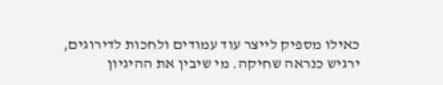כאילו מספיק לייצר עוד עמודים ולחכות לדירוגים, ירגיש כנראה שחיקה. מי שיבין את ההיגיון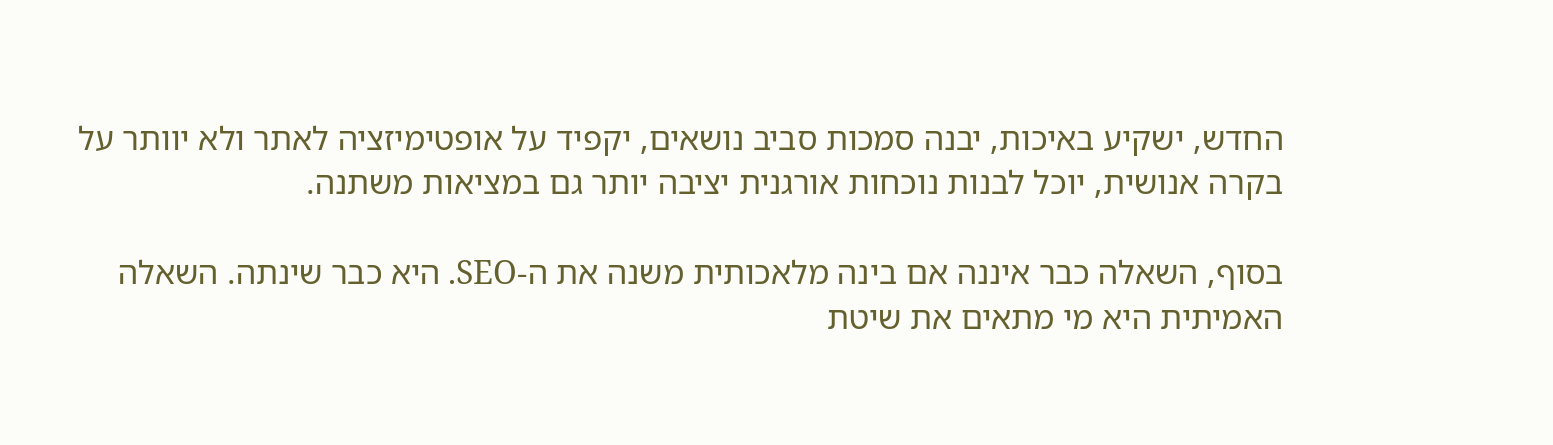החדש, ישקיע באיכות, יבנה סמכות סביב נושאים, יקפיד על אופטימיזציה לאתר ולא יוותר על בקרה אנושית, יוכל לבנות נוכחות אורגנית יציבה יותר גם במציאות משתנה.

בסוף, השאלה כבר איננה אם בינה מלאכותית משנה את ה-SEO. היא כבר שינתה. השאלה האמיתית היא מי מתאים את שיטת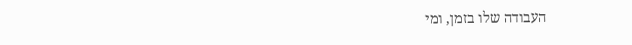העבודה שלו בזמן, ומי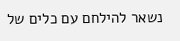נשאר להילחם עם כלים של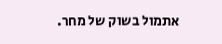אתמול בשוק של מחר.